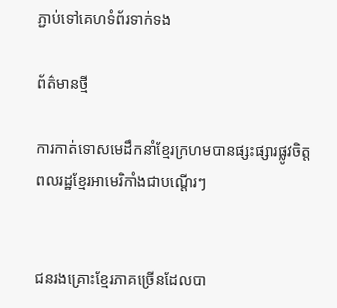ភ្ជាប់ទៅគេហទំព័រទាក់ទង

ព័ត៌មានថ្មី

ការកាត់ទោសមេដឹកនាំខ្មែរក្រហមបានផ្សះផ្សារផ្លូវចិត្តពលរដ្ឋខ្មែរអាមេរិកាំងជាបណ្តើរៗ


ជនរងគ្រោះខ្មែរភាគច្រើនដែលបា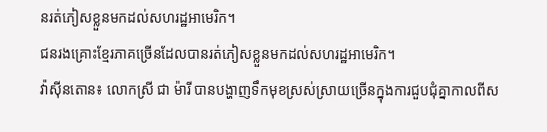នរត់ភៀសខ្លួនមកដល់សហរដ្ឋអាមេរិក។
ជនរងគ្រោះខ្មែរភាគច្រើនដែលបានរត់ភៀសខ្លួនមកដល់សហរដ្ឋអាមេរិក។
វ៉ាស៊ីនតោន៖ លោកស្រី ជា ម៉ារី បានបង្ហាញទឹកមុខស្រស់ស្រាយច្រើនក្នុងការជួបជុំគ្នាកាលពីស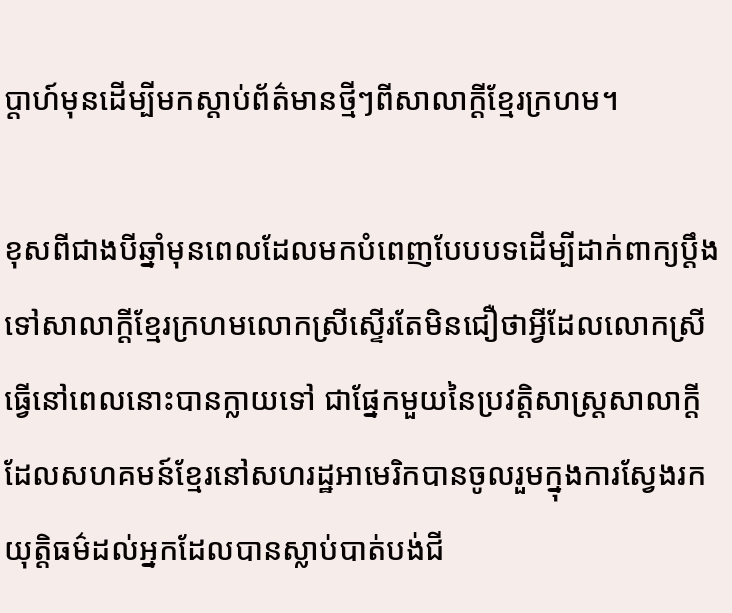ប្តាហ៍មុនដើម្បីមកស្តាប់ព័ត៌មានថ្មីៗពីសាលាក្តីខ្មែរក្រហម។

ខុសពីជាងបីឆ្នាំមុនពេលដែលមកបំពេញបែបបទដើម្បីដាក់ពាក្យប្តឹងទៅសាលាក្តីខ្មែរក្រហមលោកស្រីស្ទើរតែមិនជឿថាអ្វីដែលលោកស្រីធ្វើនៅពេលនោះបានក្លាយទៅ ជាផ្នែកមួយនៃប្រវត្តិសាស្រ្តសាលាក្តីដែលសហគមន៍ខ្មែរនៅសហរដ្ឋអាមេរិកបានចូលរួមក្នុងការស្វែងរកយុត្តិធម៌ដល់អ្នកដែលបានស្លាប់បាត់បង់ជី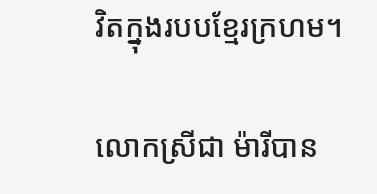វិតក្នុងរបបខ្មែរក្រហម។

លោកស្រីជា ម៉ារីបាន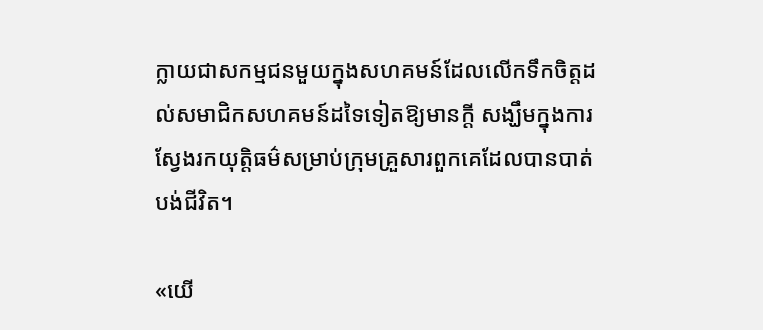ក្លាយជាសកម្មជនមួយក្នុងសហគមន៍ដែលលើកទឹកចិត្តដល់សមាជិកសហគមន៍ដទៃទៀតឱ្យមានក្តី សង្ឃឹមក្នុងការស្វែងរកយុត្តិធម៌សម្រាប់ក្រុមគ្រួសារពួកគេដែលបានបាត់បង់ជីវិត។

«យើ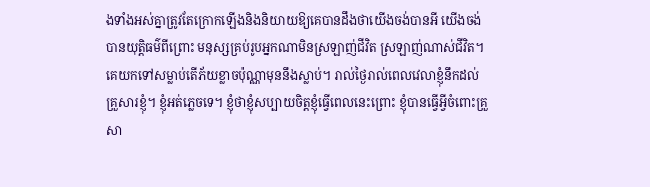ងទាំងអស់គ្នាត្រូវតែក្រោកឡើងនិងនិយាយឱ្យគេបានដឹងថាយើងចង់បានអី យើងចង់បានយុត្តិធម៌ពីព្រោះ មនុស្សគ្រប់រូបអ្នកណាមិនស្រឡាញ់ជីវិត ស្រឡាញ់ណាស់ជីវិត។ គេយកទៅសម្លាប់តើភ័យខ្លាចប៉ុណ្ណាមុននឹងស្លាប់។ រាល់ថ្ងៃរាល់ពេលវេលាខ្ញុំនឹកដល់គ្រួសារខ្ញុំ។ ខ្ញុំអត់ភ្លេចទេ។ ខ្ញុំថាខ្ញុំសប្បាយចិត្តខ្ញុំធ្វើពេលនេះព្រោះ ខ្ញុំបានធ្វើអ្វីចំពោះគ្រួសា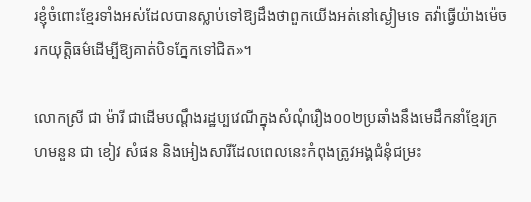រខ្ញុំចំពោះខ្មែរទាំងអស់ដែលបានស្លាប់ទៅឱ្យដឹងថាពួកយើងអត់នៅស្ងៀមទេ តវ៉ាធ្វើយ៉ាងម៉េចរកយុត្តិធម៌ដើម្បីឱ្យគាត់បិទភ្នែកទៅជិត»។

លោកស្រី ជា ម៉ារី ជាដើមបណ្តឹងរដ្ឋប្បវេណីក្នុងសំណុំរឿង០០២ប្រឆាំងនឹងមេដឹកនាំខ្មែរក្រហមនួន ជា ខៀវ សំផន និងអៀងសារីដែលពេលនេះកំពុងត្រូវអង្គជំនុំជម្រះ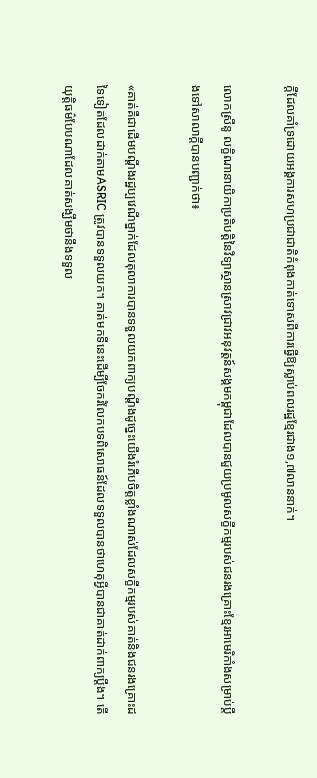ក្តីដែលគាំទ្រដោយអង្គការសហប្រជាជាតិកំពុងកាត់ទោសពីការធ្វើឱ្យស្លាប់ពលរដ្ឋខ្មែរជាង១,៧លាននាក់។

លោកស្រីនូ លក្ខិណានាយិកាប្រតិបត្តិនៃវិទ្យាស្ថានស្រាវជ្រាវអនុវត្តន៍សង្គមកម្ពុជាដែលបានជួយប្រមូលសក្ខីកម្មរបស់ជនរងគ្រោះខ្មែរអាមេរិកាំងសម្រាប់ប្តឹងទៅសាលាក្តីបានបញ្ជាក់ថា៖

«គាត់គឺជាដើមបណ្តឹងរដ្ឋប្បវេណីម្នាក់ដែលតុលាការបានទទួលយកពាក្យបណ្តឹងដូច្នេះយើងរំភើបចិត្តខ្លាំងណាស់ដែលសក្ខីកម្មរបស់គាត់និងជនរងគ្រោះដទៃទៀតដែលដាក់តាមASRIC ត្រូវបានទទួលយក។ គាត់មកទីនេះដើម្បីចែករំលែកបទពិសោធន៍ដែលទទួលបានថាហេតុអ្វីបានជាគាត់ដាក់ពាក្យប្តឹង។ តើយុត្តិធម៌បែបណាដែលគាត់សង្ឃឹមថានឹងទទួល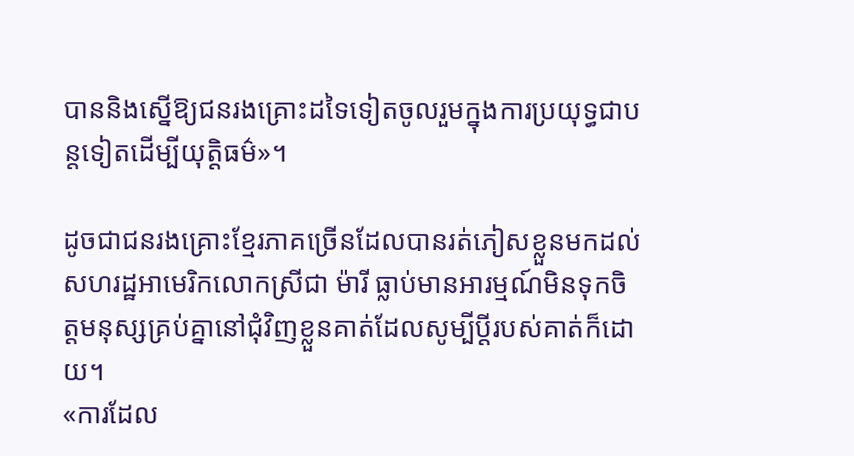បាននិងស្នើឱ្យជនរងគ្រោះដទៃទៀតចូលរួមក្នុងការប្រយុទ្ធជាបន្តទៀតដើម្បីយុត្តិធម៌»។

ដូចជាជនរងគ្រោះខ្មែរភាគច្រើនដែលបានរត់ភៀសខ្លួនមកដល់សហរដ្ឋអាមេរិកលោកស្រីជា ម៉ារី ធ្លាប់មានអារម្មណ៍មិនទុកចិត្តមនុស្សគ្រប់គ្នានៅជុំវិញខ្លួនគាត់ដែលសូម្បីប្តីរបស់គាត់ក៏ដោយ។
«ការដែល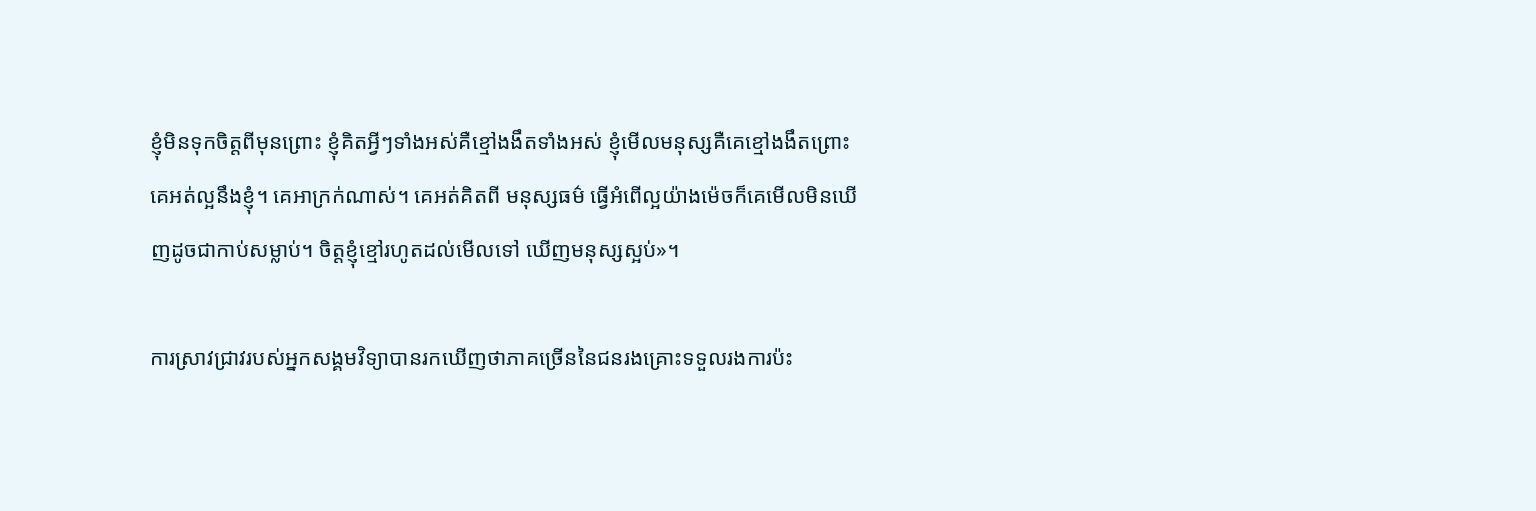ខ្ញុំមិនទុកចិត្តពីមុនព្រោះ ខ្ញុំគិតអ្វីៗទាំងអស់គឺខ្មៅងងឹតទាំងអស់ ខ្ញុំមើលមនុស្សគឺគេខ្មៅងងឹតព្រោះ គេអត់ល្អនឹងខ្ញុំ។ គេអាក្រក់ណាស់។ គេអត់គិតពី មនុស្សធម៌ ធ្វើអំពើល្អយ៉ាងម៉េចក៏គេមើលមិនឃើញដូចជាកាប់សម្លាប់។ ចិត្តខ្ញុំខ្មៅរហូតដល់មើលទៅ ឃើញមនុស្សស្អប់»។

ការស្រាវជ្រាវរបស់អ្នកសង្គមវិទ្យាបានរកឃើញថាភាគច្រើននៃជនរងគ្រោះទទួលរងការប៉ះ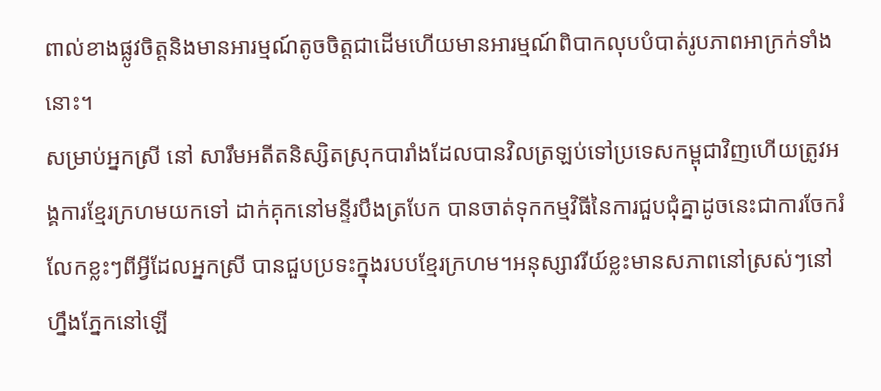ពាល់ខាងផ្លូវចិត្តនិងមានអារម្មណ៍តូចចិត្តជាដើមហើយមានអារម្មណ៍ពិបាកលុបបំបាត់រូបភាពអាក្រក់ទាំងនោះ។
សម្រាប់អ្នកស្រី នៅ សារឹមអតីតនិស្សិតស្រុកបារាំងដែលបានវិលត្រឡប់ទៅប្រទេសកម្ពុជាវិញហើយត្រូវអង្គការខ្មែរក្រហមយកទៅ ដាក់គុកនៅមន្ទីរបឹងត្របែក បានចាត់ទុកកម្មវិធីនៃការជួបជុំគ្នាដូចនេះជាការចែករំលែកខ្លះៗពីអ្វីដែលអ្នកស្រី បានជួបប្រទះក្នុងរបបខ្មែរក្រហម។អនុស្សាវរីយ៍ខ្លះមានសភាពនៅស្រស់ៗនៅហ្នឹងភ្នែកនៅឡើ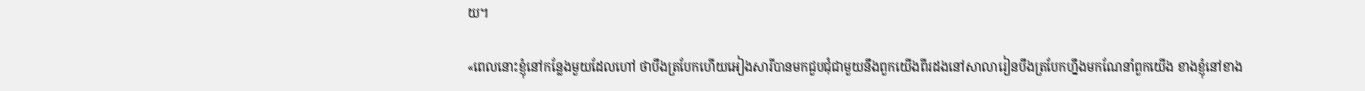យ។

«ពេលនោះខ្ញុំនៅកន្លែងមួយដែលហៅ ថាបឹងត្របែកហើយអៀងសារីបានមកជួបជុំជាមួយនឹងពួកយើងពីរដងនៅសាលារៀនបឹងត្របែកហ្នឹងមកណែនាំពួកយើង ខាងខ្ញុំនៅខាង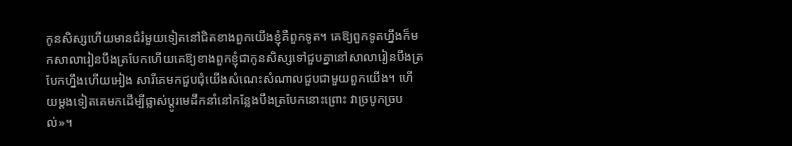កូនសិស្សហើយមានជំរំមួយទៀតនៅជិតខាងពួកយើងខ្ញុំគឺពួកទូត។ គេឱ្យពួកទូតហ្នឹងក៏មកសាលារៀនបឹងត្របែកហើយគេឱ្យខាងពួកខ្ញុំជាកូនសិស្សទៅជួបគ្នានៅសាលារៀនបឹងត្របែកហ្នឹងហើយអៀង សារីគេមកជួបជុំយើងសំណេះសំណាលជួបជាមួយពួកយើង។ ហើយម្តងទៀតគេមកដើម្បីផ្លាស់ប្តូរមេដឹកនាំនៅកន្លែងបឹងត្របែកនោះព្រោះ វាច្របូកច្របល់»។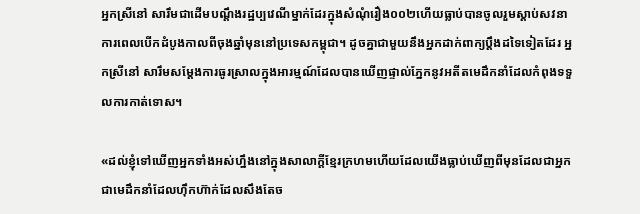អ្នកស្រីនៅ សារឹមជាដើមបណ្តឹងរដ្ឋប្បវេណីម្នាក់ដែរក្នុងសំណុំរឿង០០២ហើយធ្លាប់បានចូលរួមស្តាប់សវនាការពេលបើកដំបូងកាលពីចុងឆ្នាំមុននៅប្រទេសកម្ពុជា។ ដូចគ្នាជាមួយនឹងអ្នកដាក់ពាក្យប្តឹងដទៃទៀតដែរ អ្នកស្រីនៅ សារឹមសម្តែងការធូរស្រាលក្នុងអារម្មណ៍ដែលបានឃើញផ្ទាល់ភ្នែកនូវអតីតមេដឹកនាំដែលកំពុងទទួលការកាត់ទោស។

«ដល់ខ្ញុំទៅឃើញអ្នកទាំងអស់ហ្នឹងនៅក្នុងសាលាក្តីខ្មែរក្រហមហើយដែលយើងធ្លាប់ឃើញពីមុនដែលជាអ្នកជាមេដឹកនាំដែលហ៊ឹកហ៊ាក់ដែលសឹងតែច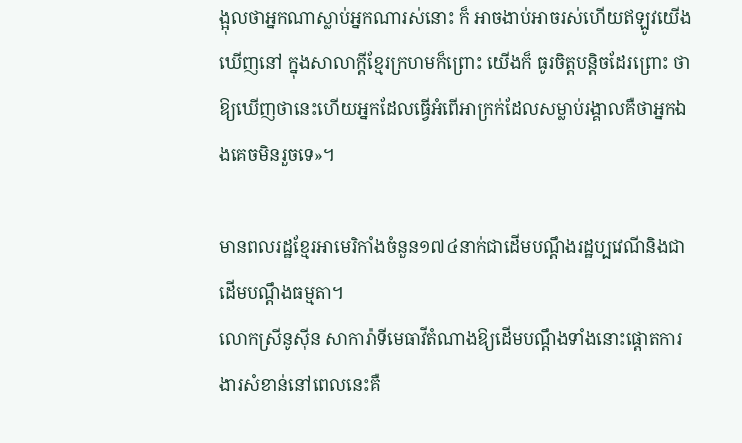ង្អុលថាអ្នកណាស្លាប់អ្នកណារស់នោះ ក៏ អាចងាប់អាចរស់ហើយឥឡូវយើងឃើញនៅ ក្នុងសាលាក្តីខ្មែរក្រហមក៏ព្រោះ យើងក៏ ធូរចិត្តបន្តិចដែរព្រោះ ថាឱ្យឃើញថានេះហើយអ្នកដែលធ្វើអំពើអាក្រក់ដែលសម្លាប់រង្គាលគឺថាអ្នកឯងគេចមិនរួចទេ»។

មានពលរដ្ឋខ្មែរអាមេរិកាំងចំនួន១៧៤នាក់ជាដើមបណ្តឹងរដ្ឋប្បវេណីនិងជាដើមបណ្តឹងធម្មតា។
លោកស្រីនូស៊ីន សាការ៉ាទីមេធាវីតំណាងឱ្យដើមបណ្តឹងទាំងនោះផ្តោតការងារសំខាន់នៅពេលនេះគឺ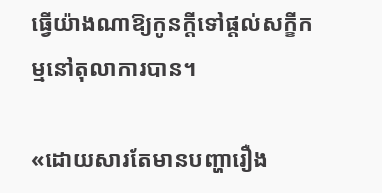ធ្វើយ៉ាងណាឱ្យកូនក្តីទៅផ្តល់សក្ខីកម្មនៅតុលាការបាន។

«ដោយសារតែមានបញ្ហារឿង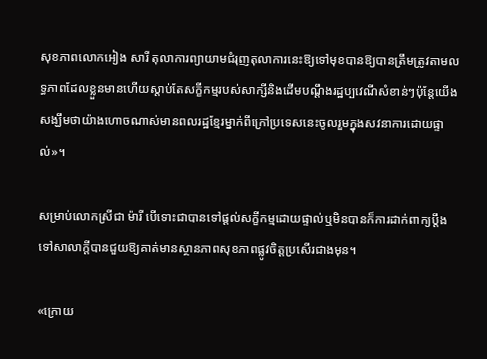សុខភាពលោកអៀង សារី តុលាការព្យាយាមជំរុញតុលាការនេះឱ្យទៅមុខបានឱ្យបានត្រឹមត្រូវតាមលទ្ធភាពដែលខ្លួនមានហើយស្តាប់តែសក្ខីកម្មរបស់សាក្សីនិងដើមបណ្តឹងរដ្ឋប្បវេណីសំខាន់ៗប៉ុន្តែយើងសង្ឃឹមថាយ៉ាងហោចណាស់មានពលរដ្ឋខ្មែរម្នាក់ពីក្រៅប្រទេសនេះចូលរួមក្នុងសវនាការដោយផ្ទាល់»។

សម្រាប់លោកស្រីជា ម៉ារី បើទោះជាបានទៅផ្តល់សក្ខីកម្មដោយផ្ទាល់ឬមិនបានក៏ការដាក់ពាក្យប្តឹងទៅសាលាក្តីបានជួយឱ្យគាត់មានស្ថានភាពសុខភាពផ្លូវចិត្តប្រសើរជាងមុន។

«ក្រោយ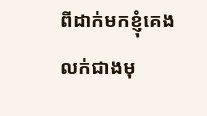ពីដាក់មកខ្ញុំគេងលក់ជាងមុ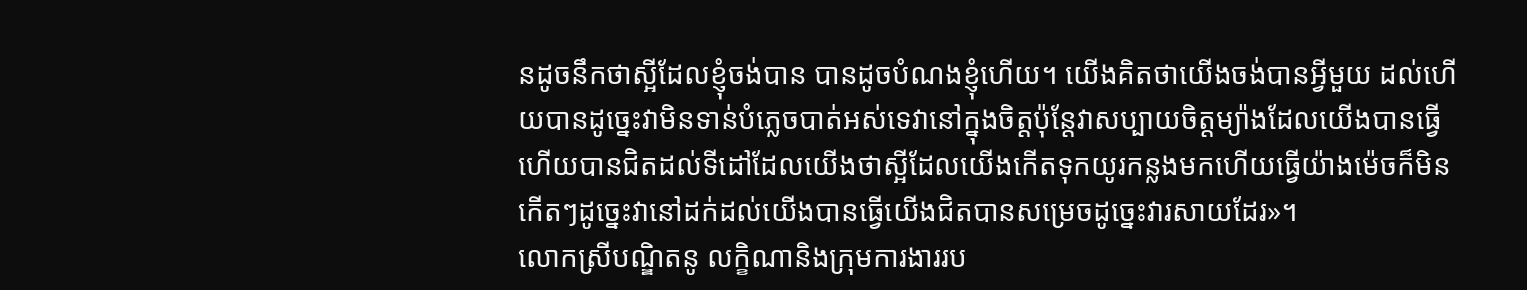នដូចនឹកថាស្អីដែលខ្ញុំចង់បាន បានដូចបំណងខ្ញុំហើយ។ យើងគិតថាយើងចង់បានអ្វីមួយ ដល់ហើយបានដូច្នេះវាមិនទាន់បំភ្លេចបាត់អស់ទេវានៅក្នុងចិត្តប៉ុន្តែវាសប្បាយចិត្តម្យ៉ាងដែលយើងបានធ្វើហើយបានជិតដល់ទីដៅដែលយើងថាស្អីដែលយើងកើតទុកយូរកន្លងមកហើយធ្វើយ៉ាងម៉េចក៏មិនកើតៗដូច្នេះវានៅដក់ដល់យើងបានធ្វើយើងជិតបានសម្រេចដូច្នេះវារសាយដែរ»។
លោកស្រីបណ្ឌិតនូ លក្ខិណានិងក្រុមការងាររប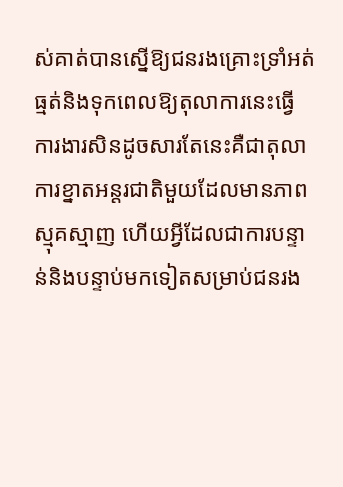ស់គាត់បានស្នើឱ្យជនរងគ្រោះទ្រាំអត់ធ្មត់និងទុកពេលឱ្យតុលាការនេះធ្វើការងារសិនដូចសារតែនេះគឺជាតុលាការខ្នាតអន្តរជាតិមួយដែលមានភាពស្មុគស្មាញ ហើយអ្វីដែលជាការបន្ទាន់និងបន្ទាប់មកទៀតសម្រាប់ជនរង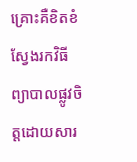គ្រោះគឺខិតខំស្វែងរកវិធីព្យាបាលផ្លូវចិត្តដោយសារ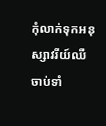កុំលាក់ទុកអនុស្សាវរីយ៍ឈឺចាប់ទាំ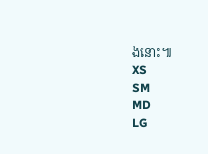ងនោះ៕
XS
SM
MD
LG